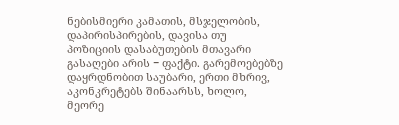ნებისმიერი კამათის, მსჯელობის, დაპირისპირების, დავისა თუ პოზიციის დასაბუთების მთავარი გასაღები არის − ფაქტი. გარემოებებზე დაყრდნობით საუბარი, ერთი მხრივ, აკონკრეტებს შინაარსს, ხოლო, მეორე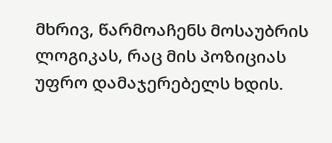მხრივ, წარმოაჩენს მოსაუბრის ლოგიკას, რაც მის პოზიციას უფრო დამაჯერებელს ხდის.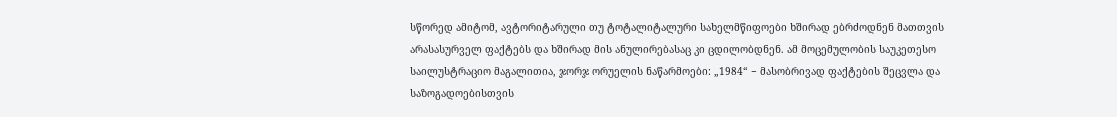სწორედ ამიტომ, ავტორიტარული თუ ტოტალიტალური სახელმწიფოები ხშირად ებრძოდნენ მათთვის არასასურველ ფაქტებს და ხშირად მის ანულირებასაც კი ცდილობდნენ. ამ მოცემულობის საუკეთესო საილუსტრაციო მაგალითია, ჯორჯ ორუელის ნაწარმოები: „1984“ − მასობრივად ფაქტების შეცვლა და საზოგადოებისთვის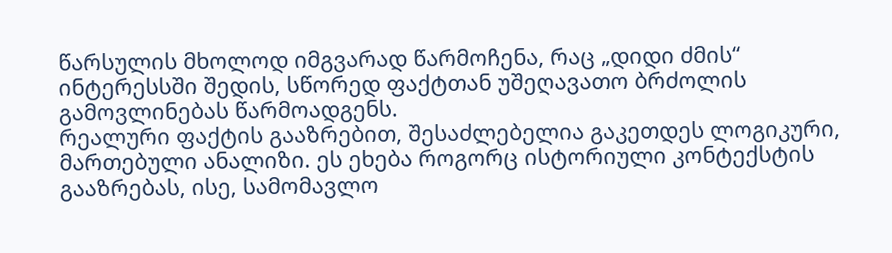წარსულის მხოლოდ იმგვარად წარმოჩენა, რაც „დიდი ძმის“ ინტერესსში შედის, სწორედ ფაქტთან უშეღავათო ბრძოლის გამოვლინებას წარმოადგენს.
რეალური ფაქტის გააზრებით, შესაძლებელია გაკეთდეს ლოგიკური, მართებული ანალიზი. ეს ეხება როგორც ისტორიული კონტექსტის გააზრებას, ისე, სამომავლო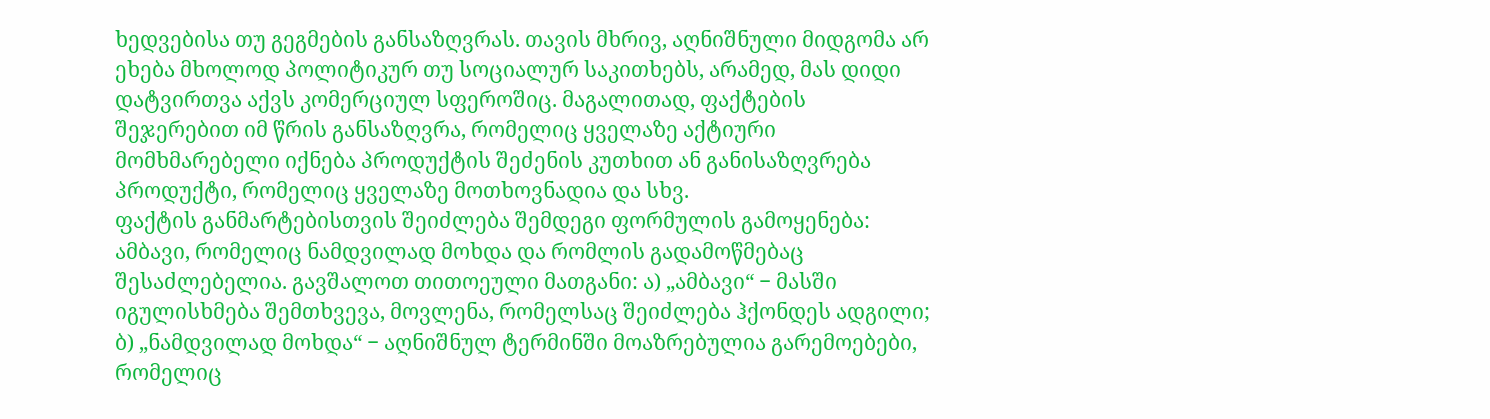ხედვებისა თუ გეგმების განსაზღვრას. თავის მხრივ, აღნიშნული მიდგომა არ ეხება მხოლოდ პოლიტიკურ თუ სოციალურ საკითხებს, არამედ, მას დიდი დატვირთვა აქვს კომერციულ სფეროშიც. მაგალითად, ფაქტების შეჯერებით იმ წრის განსაზღვრა, რომელიც ყველაზე აქტიური მომხმარებელი იქნება პროდუქტის შეძენის კუთხით ან განისაზღვრება პროდუქტი, რომელიც ყველაზე მოთხოვნადია და სხვ.
ფაქტის განმარტებისთვის შეიძლება შემდეგი ფორმულის გამოყენება: ამბავი, რომელიც ნამდვილად მოხდა და რომლის გადამოწმებაც შესაძლებელია. გავშალოთ თითოეული მათგანი: ა) „ამბავი“ − მასში იგულისხმება შემთხვევა, მოვლენა, რომელსაც შეიძლება ჰქონდეს ადგილი; ბ) „ნამდვილად მოხდა“ − აღნიშნულ ტერმინში მოაზრებულია გარემოებები, რომელიც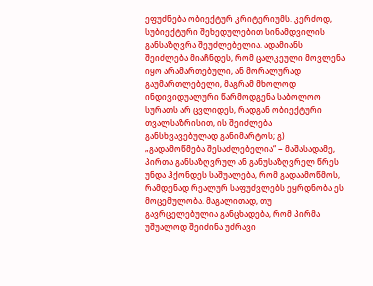ეფუძნება ობიექტურ კრიტერიუმს. კერძოდ, სუბიექტური შეხედულებით სინამდვილის განსაზღვრა შეუძლებელია. ადამიანს შეიძლება მიაჩნდეს, რომ ცალკეული მოვლენა იყო არამართებული, ან მორალურად გაუმართლებელი, მაგრამ მხოლოდ ინდივიდუალური წარმოდგენა საბოლოო სურათს არ ცვლიდეს, რადგან ობიექტური თვალსაზრისით, ის შეიძლება განსხვავებულად განიმარტოს; გ) „გადამოწმება შესაძლებელია“ − მაშასადამე, პირთა განსაზღვრულ ან განუსაზღვრელ წრეს უნდა ჰქონდეს საშუალება, რომ გადაამოწმოს, რამდენად რეალურ საფუძვლებს ეყრდნობა ეს მოცემულობა. მაგალითად, თუ გავრცელებულია განცხადება, რომ პირმა უშუალოდ შეიძინა უძრავი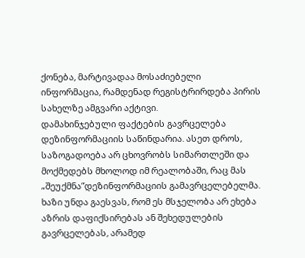ქონება, მარტივადაა მოსაძიებელი ინფორმაცია, რამდენად რეგისტრირდება პირის სახელზე ამგვარი აქტივი.
დამახინჯებული ფაქტების გავრცელება დეზინფორმაციის საწინდარია. ასეთ დროს, საზოგადოება არ ცხოვრობს სიმართლეში და მოქმედებს მხოლოდ იმ რეალობაში, რაც მას „შეუქმნა“დეზინფორმაციის გამავრცელებელმა. ხაზი უნდა გაესვას, რომ ეს მსჯელობა არ ეხება აზრის დაფიქსირებას ან შეხედულების გავრცელებას, არამედ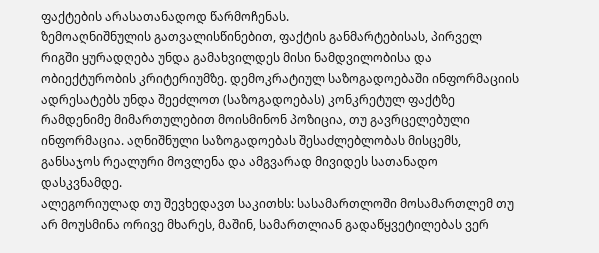ფაქტების არასათანადოდ წარმოჩენას.
ზემოაღნიშნულის გათვალისწინებით, ფაქტის განმარტებისას, პირველ რიგში ყურადღება უნდა გამახვილდეს მისი ნამდვილობისა და ობიექტურობის კრიტერიუმზე. დემოკრატიულ საზოგადოებაში ინფორმაციის ადრესატებს უნდა შეეძლოთ (საზოგადოებას) კონკრეტულ ფაქტზე რამდენიმე მიმართულებით მოისმინონ პოზიცია, თუ გავრცელებული ინფორმაცია. აღნიშნული საზოგადოებას შესაძლებლობას მისცემს, განსაჯოს რეალური მოვლენა და ამგვარად მივიდეს სათანადო დასკვნამდე.
ალეგორიულად თუ შევხედავთ საკითხს: სასამართლოში მოსამართლემ თუ არ მოუსმინა ორივე მხარეს, მაშინ, სამართლიან გადაწყვეტილებას ვერ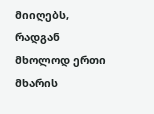მიიღებს, რადგან მხოლოდ ერთი მხარის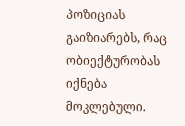პოზიციას გაიზიარებს, რაც ობიექტურობას იქნება მოკლებული.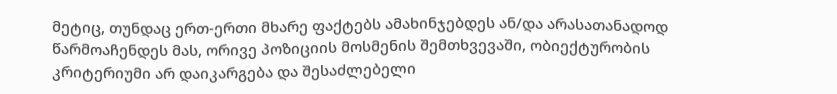მეტიც, თუნდაც ერთ-ერთი მხარე ფაქტებს ამახინჯებდეს ან/და არასათანადოდ წარმოაჩენდეს მას, ორივე პოზიციის მოსმენის შემთხვევაში, ობიექტურობის კრიტერიუმი არ დაიკარგება და შესაძლებელი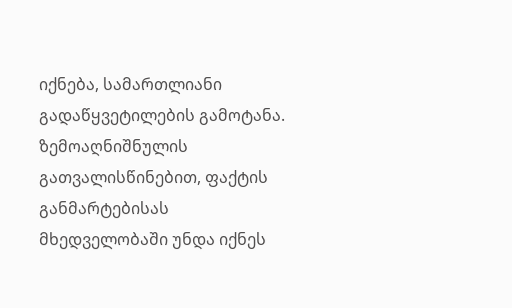იქნება, სამართლიანი გადაწყვეტილების გამოტანა.
ზემოაღნიშნულის გათვალისწინებით, ფაქტის განმარტებისას მხედველობაში უნდა იქნეს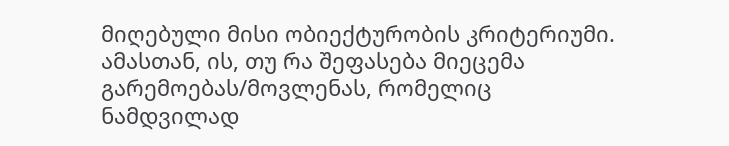მიღებული მისი ობიექტურობის კრიტერიუმი. ამასთან, ის, თუ რა შეფასება მიეცემა გარემოებას/მოვლენას, რომელიც ნამდვილად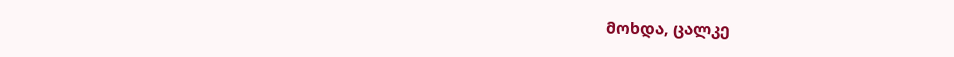მოხდა, ცალკე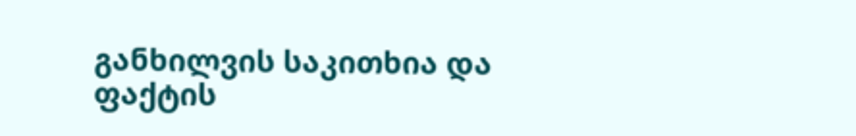განხილვის საკითხია და ფაქტის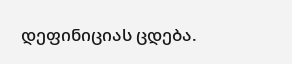დეფინიციას ცდება.